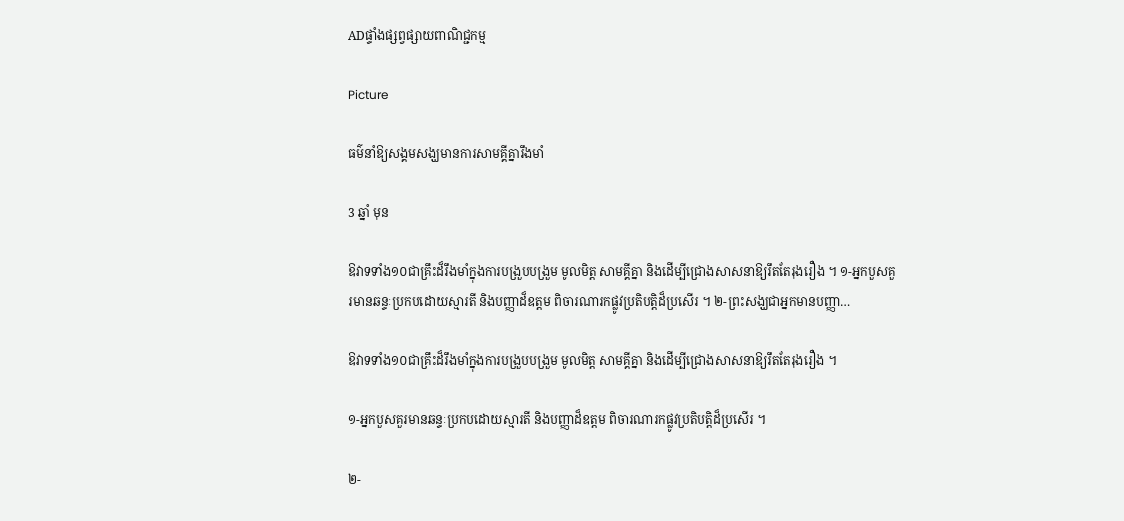ADផ្ទាំងផ្សព្វផ្សាយពាណិជ្ជកម្ម

Picture

ធម៌នាំឱ្យសង្គមសង្ឃមានការសាមគ្គីគ្នារឹងមាំ

3 ឆ្នាំ មុន

ឱវាទទាំង១០ជាគ្រឹះដ៏រឹងមាំក្នុងការបង្រួបបង្រួម មូលមិត្ត សាមគ្គីគ្នា និងដើម្បីជ្រោងសាសនាឱ្យរឹតតែរុងរឿង ។ ១-អ្នកបួសគួរមានឆន្ទៈប្រកបដោយស្មារតី និងបញ្ញាដ៏ឧត្តម ពិចារណារកផ្លូវប្រតិបត្តិដ៏ប្រសើរ ។ ២-ព្រះសង្ឃជាអ្នកមានបញ្ញា…

ឱវាទទាំង១០ជាគ្រឹះដ៏រឹងមាំក្នុងការបង្រួបបង្រួម មូលមិត្ត សាមគ្គីគ្នា និងដើម្បីជ្រោងសាសនាឱ្យរឹតតែរុងរឿង ។

១-អ្នកបួសគួរមានឆន្ទៈប្រកបដោយស្មារតី និងបញ្ញាដ៏ឧត្តម ពិចារណារកផ្លូវប្រតិបត្តិដ៏ប្រសើរ ។

២-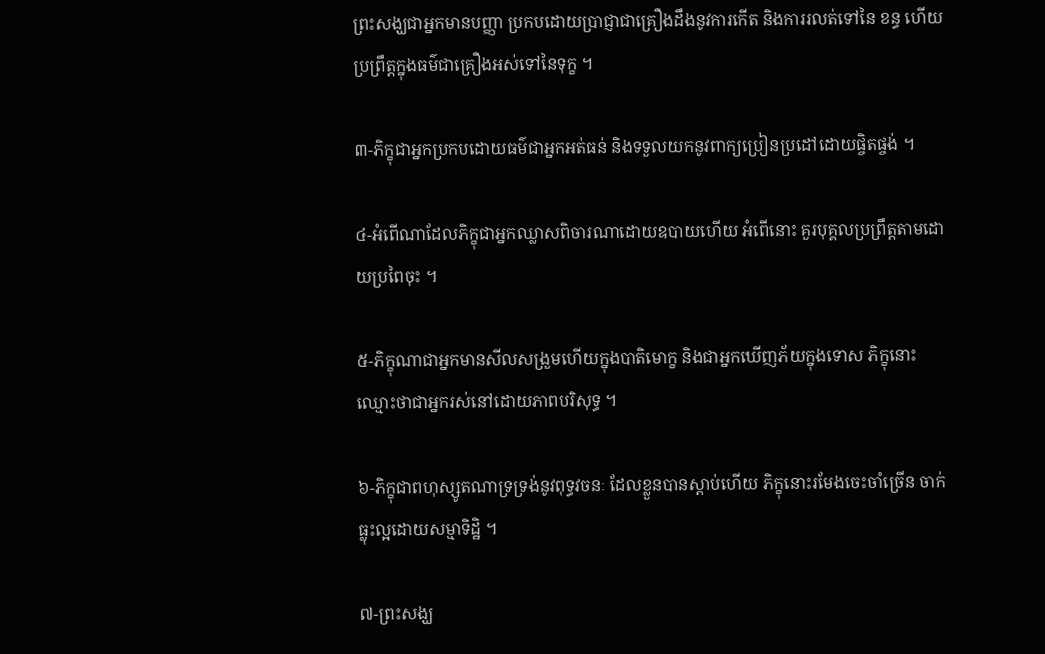ព្រះសង្ឃជាអ្នកមានបញ្ញា ប្រកបដោយប្រាជ្ញាជាគ្រឿងដឹងនូវការកើត និងការរលត់ទៅនៃ ខន្ធ ហើយប្រព្រឹត្តក្នុងធម៌ជាគ្រឿងអស់ទៅនៃទុក្ខ ។

៣-ភិក្ខុជាអ្នកប្រកបដោយធម៌ជាអ្នកអត់ធន់ និងទទួលយកនូវពាក្យប្រៀនប្រដៅដោយផ្ចិតផ្ចង់ ។

៤-អំពើណាដែលភិក្ខុជាអ្នកឈ្លាសពិចារណាដោយឧបាយហើយ អំពើនោះ គួរបុគ្គលប្រព្រឹត្តតាមដោយប្រពៃចុះ ។

៥-ភិក្ខុណាជាអ្នកមានសីលសង្រួមហើយក្នុងបាតិមោក្ខ និងជាអ្នកឃើញភ័យក្នុងទោស ភិក្ខុនោះឈ្មោះថាជាអ្នករស់នៅដោយភាពបរិសុទ្ធ ។

៦-ភិក្ខុជាពហុស្សូតណាទ្រទ្រង់នូវពុទ្ធវចនៈ ដែលខ្លួនបានស្តាប់ហើយ ភិក្ខុនោះរមែងចេះចាំច្រើន ចាក់ធ្លុះល្អដោយសម្មាទិដ្ឋិ ។

៧-ព្រះសង្ឃ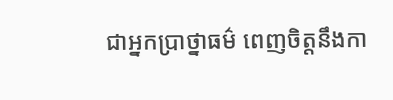ជាអ្នកប្រាថ្នាធម៌ ពេញចិត្តនឹងកា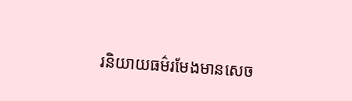រនិយាយធម៌រមែងមានសេច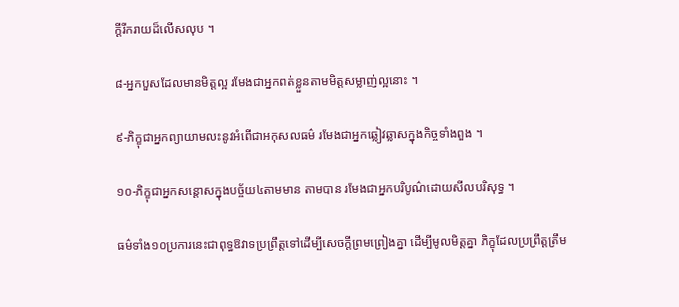ក្តីរីករាយដ៏លើសលុប ។

៨-អ្នកបួសដែលមានមិត្តល្អ រមែងជាអ្នកពត់ខ្លួនតាមមិត្តសម្លាញ់ល្អនោះ ។

៩-ភិក្ខុជាអ្នកព្យាយាមលះនូវអំពើជាអកុសលធម៌ រមែងជាអ្នកឆ្លៀវឆ្លាសក្នុងកិច្ចទាំងពួង ។

១០-ភិក្ខុជាអ្នកសន្តោសក្នុងបច្ច័យ៤តាមមាន តាមបាន រមែងជាអ្នកបរិបូណ៌ដោយសីលបរិសុទ្ធ ។

ធម៌ទាំង១០ប្រការនេះជាពុទ្ធឱវាទប្រព្រឹត្តទៅដើម្បីសេចក្តីព្រមព្រៀងគ្នា ដើម្បីមូលមិត្តគ្នា ភិក្ខុដែលប្រព្រឹត្តត្រឹម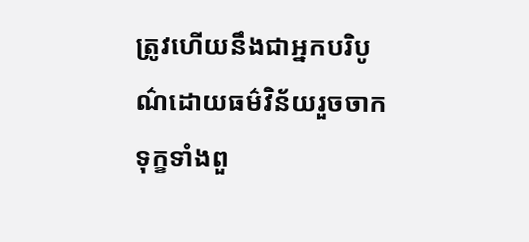ត្រូវហើយនឹងជាអ្នកបរិបូណ៌ដោយធម៌វិន័យរួចចាកទុក្ខទាំងពួ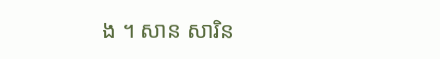ង ។ សាន សារិន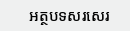អត្ថបទសរសេរ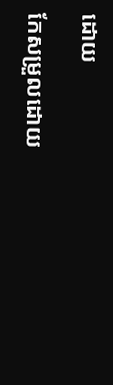ដោយ

កែសម្រួលដោយ